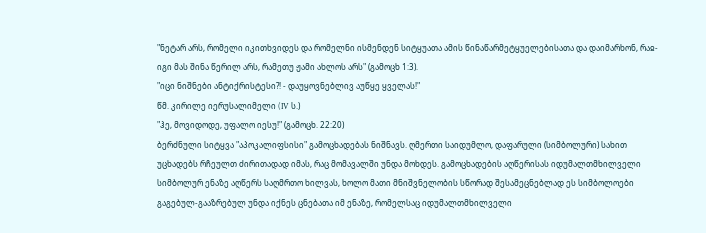"ნეტარ არს, რომელი იკითხვიდეს და რომელნი ისმენდენ სიტყუათა ამის წინაწარმეტყუელებისათა და დაიმარხონ, რაჲ-იგი მას შინა წერილ არს, რამეთუ ჟამი ახლოს არს" (გამოცხ 1:3).
"იცი ნიშნები ანტიქრისტესი?! - დაუყოვნებლივ აუწყე ყველას!"
წმ. კირილე იერუსალიმელი (IV ს.)
"ჰე, მოვიდოდე, უფალო იესუ!" (გამოცხ. 22:20)
ბერძნული სიტყვა "აპოკალიფსისი" გამოცხადებას ნიშნავს. ღმერთი საიდუმლო, დაფარული (სიმბოლური) სახით უცხადებს რჩეულთ ძირითადად იმას, რაც მომავალში უნდა მოხდეს. გამოცხადების აღწერისას იდუმალთმხილველი სიმბოლურ ენაზე აღწერს საღმრთო ხილვას, ხოლო მათი მნიშვნელობის სწორად შესამეცნებლად ეს სიმბოლოები გაგებულ-გააზრებულ უნდა იქნეს ცნებათა იმ ენაზე, რომელსაც იდუმალთმხილველი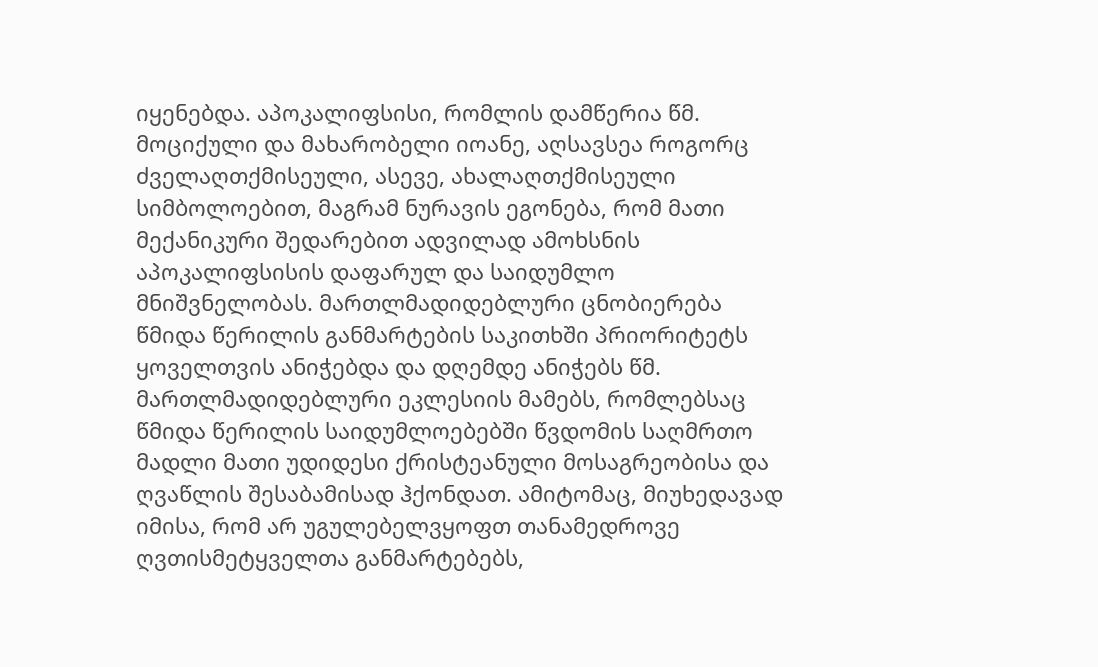იყენებდა. აპოკალიფსისი, რომლის დამწერია წმ. მოციქული და მახარობელი იოანე, აღსავსეა როგორც ძველაღთქმისეული, ასევე, ახალაღთქმისეული სიმბოლოებით, მაგრამ ნურავის ეგონება, რომ მათი მექანიკური შედარებით ადვილად ამოხსნის აპოკალიფსისის დაფარულ და საიდუმლო მნიშვნელობას. მართლმადიდებლური ცნობიერება წმიდა წერილის განმარტების საკითხში პრიორიტეტს ყოველთვის ანიჭებდა და დღემდე ანიჭებს წმ. მართლმადიდებლური ეკლესიის მამებს, რომლებსაც წმიდა წერილის საიდუმლოებებში წვდომის საღმრთო მადლი მათი უდიდესი ქრისტეანული მოსაგრეობისა და ღვაწლის შესაბამისად ჰქონდათ. ამიტომაც, მიუხედავად იმისა, რომ არ უგულებელვყოფთ თანამედროვე ღვთისმეტყველთა განმარტებებს,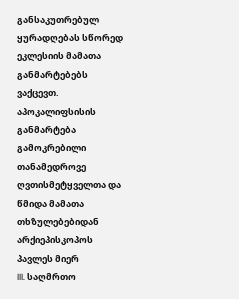განსაკუთრებულ ყურადღებას სწორედ ეკლესიის მამათა განმარტებებს ვაქცევთ.
აპოკალიფსისის განმარტება
გამოკრებილი თანამედროვე ღვთისმეტყველთა და წმიდა მამათა თხზულებებიდან არქიეპისკოპოს პავლეს მიერ
III. საღმრთო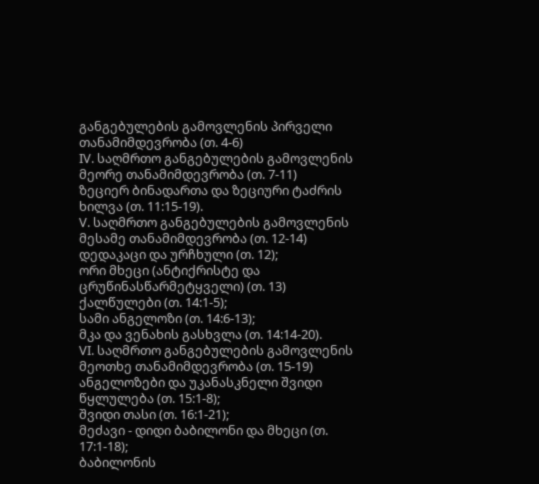განგებულების გამოვლენის პირველი თანამიმდევრობა (თ. 4-6)
IV. საღმრთო განგებულების გამოვლენის მეორე თანამიმდევრობა (თ. 7-11)
ზეციერ ბინადართა და ზეციური ტაძრის ხილვა (თ. 11:15-19).
V. საღმრთო განგებულების გამოვლენის მესამე თანამიმდევრობა (თ. 12-14)
დედაკაცი და ურჩხული (თ. 12);
ორი მხეცი (ანტიქრისტე და ცრუწინასწარმეტყველი) (თ. 13)
ქალწულები (თ. 14:1-5);
სამი ანგელოზი (თ. 14:6-13);
მკა და ვენახის გასხვლა (თ. 14:14-20).
VI. საღმრთო განგებულების გამოვლენის მეოთხე თანამიმდევრობა (თ. 15-19)
ანგელოზები და უკანასკნელი შვიდი წყლულება (თ. 15:1-8);
შვიდი თასი (თ. 16:1-21);
მეძავი - დიდი ბაბილონი და მხეცი (თ. 17:1-18);
ბაბილონის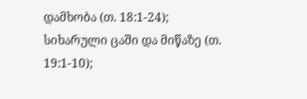დამხობა (თ. 18:1-24);
სიხარული ცაში და მიწაზე (თ. 19:1-10);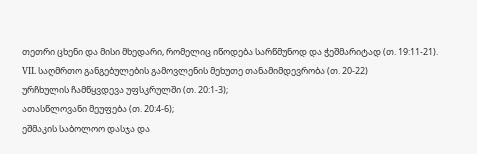თეთრი ცხენი და მისი მხედარი, რომელიც იწოდება სარწმუნოდ და ჭეშმარიტად (თ. 19:11-21).
VII. საღმრთო განგებულების გამოვლენის მეხუთე თანამიმდევრობა (თ. 20-22)
ურჩხულის ჩამწყვდევა უფსკრულში (თ. 20:1-3);
ათასწლოვანი მეუფება (თ. 20:4-6);
ეშმაკის საბოლოო დასჯა და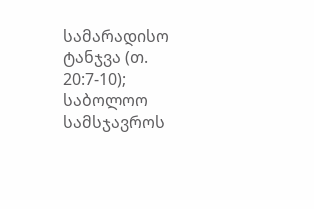სამარადისო ტანჯვა (თ. 20:7-10);
საბოლოო სამსჯავროს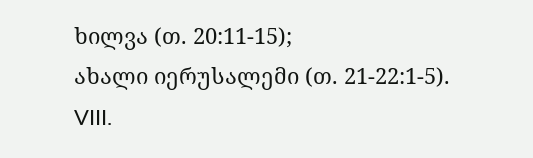ხილვა (თ. 20:11-15);
ახალი იერუსალემი (თ. 21-22:1-5).
VIII.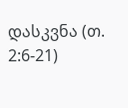დასკვნა (თ. 2:6-21)